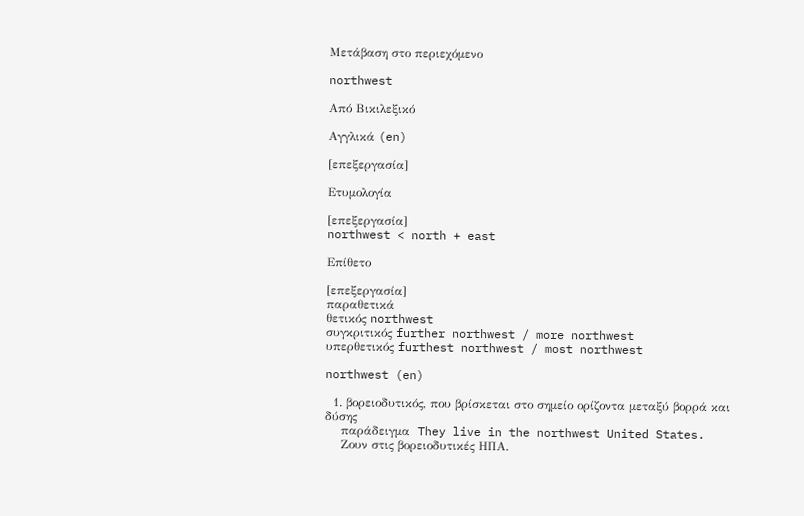Μετάβαση στο περιεχόμενο

northwest

Από Βικιλεξικό

Αγγλικά (en)

[επεξεργασία]

Ετυμολογία

[επεξεργασία]
northwest < north + east

Επίθετο

[επεξεργασία]
παραθετικά
θετικός northwest
συγκριτικός further northwest / more northwest
υπερθετικός furthest northwest / most northwest

northwest (en)

  1. βορειοδυτικός, που βρίσκεται στο σημείο ορίζοντα μεταξύ βορρά και δύσης
    παράδειγμα  They live in the northwest United States.
    Ζουν στις βορειοδυτικές ΗΠΑ.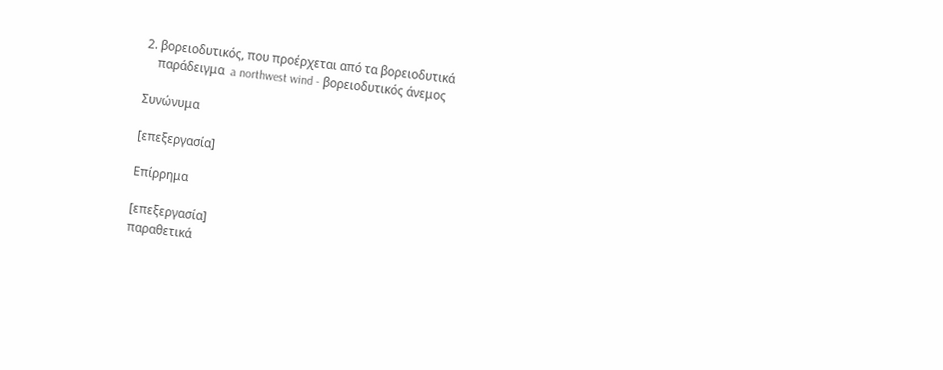2. βορειοδυτικός, που προέρχεται από τα βορειοδυτικά
    παράδειγμα  a northwest wind - βορειοδυτικός άνεμος

Συνώνυμα

[επεξεργασία]

Επίρρημα

[επεξεργασία]
παραθετικά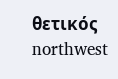θετικός northwest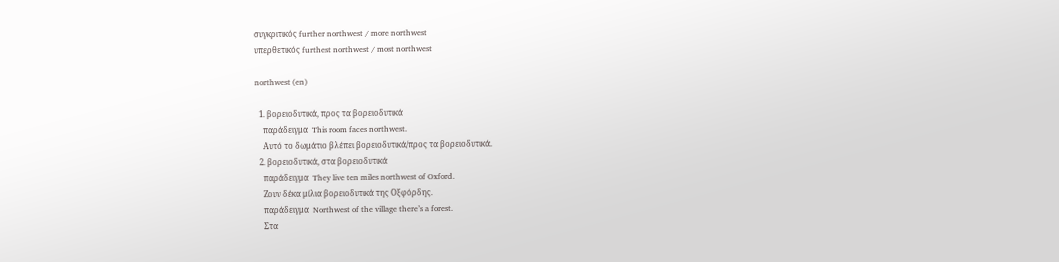συγκριτικός further northwest / more northwest
υπερθετικός furthest northwest / most northwest

northwest (en)

  1. βορειοδυτικά, προς τα βορειοδυτικά
    παράδειγμα  This room faces northwest.
    Αυτό το δωμάτιο βλέπει βορειοδυτικά/προς τα βορειοδυτικά.
  2. βορειοδυτικά, στα βορειοδυτικά
    παράδειγμα  They live ten miles northwest of Oxford.
    Ζουν δέκα μίλια βορειοδυτικά της Οξφόρδης.
    παράδειγμα  Northwest of the village there’s a forest.
    Στα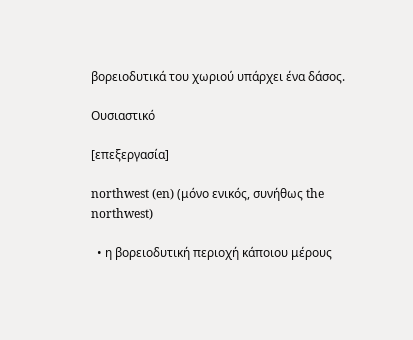βορειοδυτικά του χωριού υπάρχει ένα δάσος.

Ουσιαστικό

[επεξεργασία]

northwest (en) (μόνο ενικός, συνήθως the northwest)

  • η βορειοδυτική περιοχή κάποιου μέρους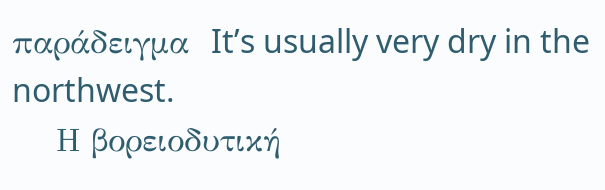παράδειγμα  It’s usually very dry in the northwest.
    Η βορειοδυτική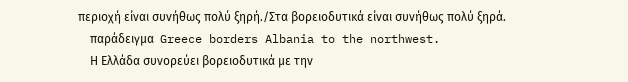περιοχή είναι συνήθως πολύ ξηρή./Στα βορειοδυτικά είναι συνήθως πολύ ξηρά.
    παράδειγμα  Greece borders Albania to the northwest.
    Η Ελλάδα συνορεύει βορειοδυτικά με την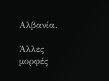Αλβανία.

Άλλες μορφές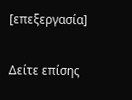[επεξεργασία]

Δείτε επίσης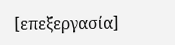[επεξεργασία]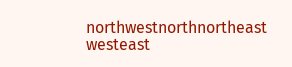northwestnorthnortheast
westeast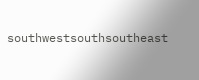southwestsouthsoutheast